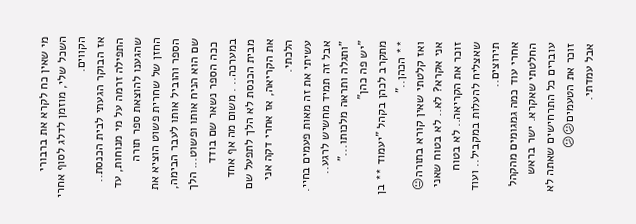מי שאין כח לקרא את ברבורי השכל שלי, מוזמן לדלג לסוף אחרי הקווים.
אז הבוקר הגעתי לבית הכנסת..
התפילה זרמה על מי מנוחות, עד שהגענו להוצאת ספר תורה
החזן של שחרית פשוט הוציא את הספר והוביל אותו לעבר הבימה, שם הוא הניח אותו ופשוט... הלך
 ככה הספר נשאר שם בודד במערכה.. . משום מה אף אחד מבית הכנסת לא הלך לתפעל שם את הקריאה, אז אחרי דקה אני הלכתי.
עשיתי את זה מאות פעמים בחיי. אבל זה תמיד מחשיש לרגע..
"ותגלה ותראה מלכותו..."
"יש פה כהן"
מתקרב לכהן בקהל "יעמוד ** בן ** הכהן.."
ואז קלטתי שאין קורא בתורה😐
אני אקרא? לא.. לא בטוח שאני זוכר את הקריאה.. לא בטוח שאצליח להעלות במקביל.. ועוד תירוצים..
אחרי עוד כמה גמגומים מהקהל החלטתי שאקרא. ישר בראש עוברים כל התרחישים שאתה לא זוכר את הטעמים😕😕
אבל עמדתי.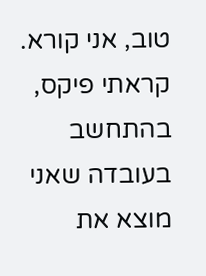טוב, אני קורא. קראתי פיקס, בהתחשב בעובדה שאני מוצא את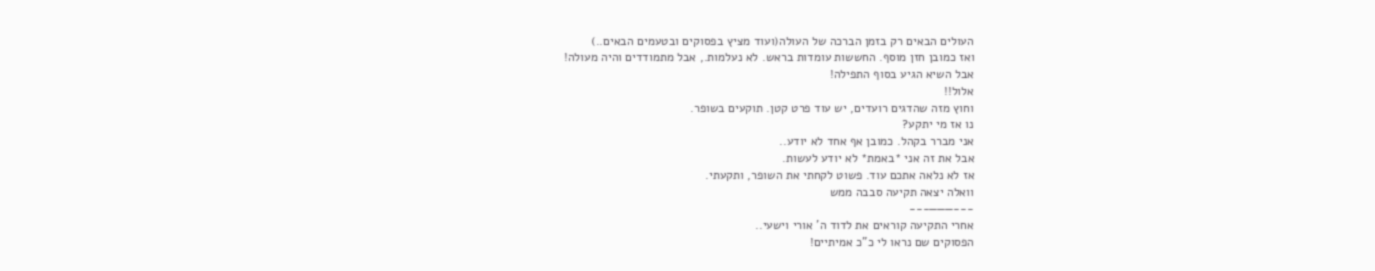העולים הבאים רק בזמן הברכה של העולה(ועוד מציץ בפסוקים ובטעמים הבאים..)
ואז כמובן חזן מוסף. החששות עומדות בראש. לא נעלמות., אבל מתמודדים והיה מעולה!
אבל השיא הגיע בסוף התפילה!
אלול!!
וחוץ מזה שהדגים רועדים, יש עוד פרט קטן. תוקעים בשופר.
נו אז מי יתקע?
אני מברר בקהל. כמובן אף אחד לא יודע..
אבל את זה אני *באמת* לא יודע לעשות.
אז לא נלאה אתכם עוד. פשוט לקחתי את השופר, ותקעתי.
וואלה יצאה תקיעה סבבה ממש
---———---
אחרי התקיעה קוראים את לדוד ה' אורי וישעי..
הפסוקים שם נראו לי כ"כ אמיתיים!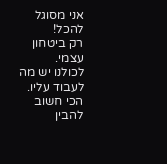אני מסוגל להכל!
רק ביטחון עצמי.
לכולנו יש מה לעבוד עליו. הכי חשוב להבין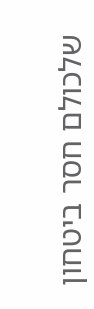שלכולם חסר ביטחון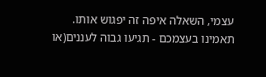עצמי, השאלה איפה זה יפגוש אותו.
תאמינו בעצמכם - תגיעו גבוה לעננים(או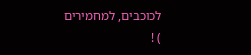לכוכבים, למחמירים
) !